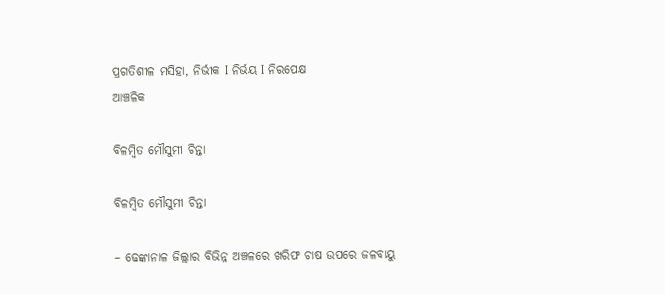ପ୍ରଗତିଶୀଳ ମସିହା, ନିର୍ଭୀକ I ନିର୍ଭୟ I ନିରପେକ୍ଷ
ଆଞ୍ଚଳିକ

ବିଳମ୍ବିତ ମୌସୁମୀ ଚିନ୍ତା

ବିଳମ୍ବିତ ମୌସୁମୀ ଚିନ୍ତା

– ଢେଙ୍କାନାଳ ଜିଲ୍ଲାର ବିଭିନ୍ନ ଅଞ୍ଚଳରେ ଖରିଫ ଚାଷ ଉପରେ ଜଳବାୟୁ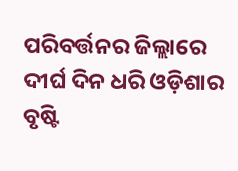ପରିବର୍ତ୍ତନର ଜିଲ୍ଲାରେ ଦୀର୍ଘ ଦିନ ଧରି ଓଡ଼ିଶାର ବୃଷ୍ଟି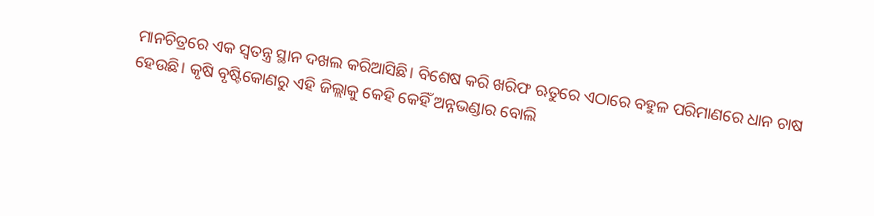ମାନଚିତ୍ରରେ ଏକ ସ୍ବତନ୍ତ୍ର ସ୍ଥାନ ଦଖଲ କରିଆସିଛି। ବିଶେଷ କରି ଖରିଫ ଋତୁରେ ଏଠାରେ ବହୁଳ ପରିମାଣରେ ଧାନ ଚାଷ ହେଉଛି। କୃଷି ବୃଷ୍ଟିକୋଣରୁ ଏହି ଜିଲ୍ଲାକୁ କେହି କେହିଁ ଅନ୍ନଭଣ୍ଡାର ବୋଲି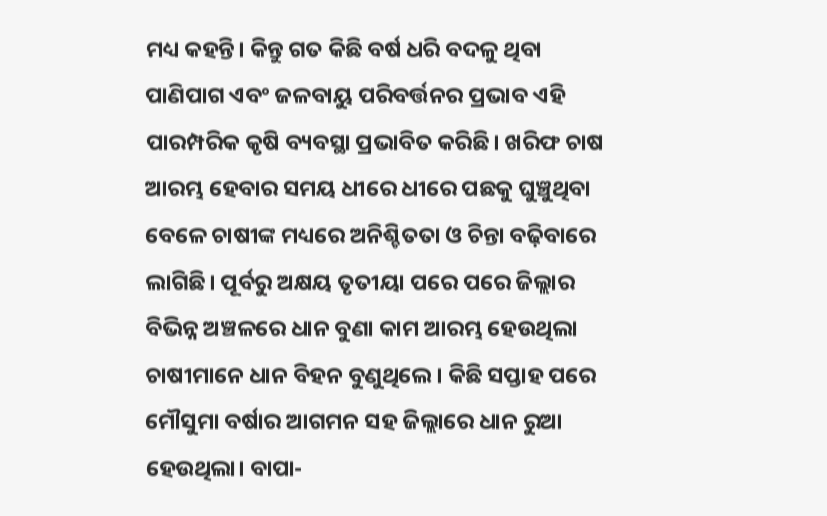ମଧ୍ୟ କହନ୍ତି। କିନ୍ତୁ ଗତ କିଛି ବର୍ଷ ଧରି ବଦଳୁ ଥିବା ପାଣିପାଗ ଏବଂ ଜଳବାୟୁ ପରିବର୍ତ୍ତନର ପ୍ରଭାବ ଏହି ପାରମ୍ପରିକ କୃଷି ବ୍ୟବସ୍ଥା ପ୍ରଭାବିତ କରିଛି। ଖରିଫ ଚାଷ ଆରମ୍ଭ ହେବାର ସମୟ ଧୀରେ ଧୀରେ ପଛକୁ ଘୁଞ୍ଚୁଥିବା ବେଳେ ଚାଷୀଙ୍କ ମଧ୍ୟରେ ଅନିଶ୍ଚିତତା ଓ ଚିନ୍ତା ବଢ଼ିବାରେ ଲାଗିଛି। ପୂର୍ବରୁ ଅକ୍ଷୟ ତୃତୀୟା ପରେ ପରେ ଜିଲ୍ଲାର ବିଭିନ୍ନ ଅଞ୍ଚଳରେ ଧାନ ବୁଣା କାମ ଆରମ୍ଭ ହେଉଥିଲା ଚାଷୀମାନେ ଧାନ ବିହନ ବୁଣୁଥିଲେ। କିଛି ସପ୍ତାହ ପରେ ମୌସୁମା ବର୍ଷାର ଆଗମନ ସହ ଜିଲ୍ଲାରେ ଧାନ ରୁଆ ହେଉଥିଲା। ବାପା-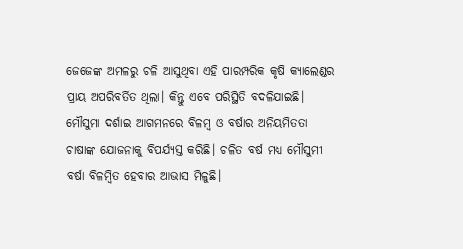ଜେଜେଙ୍କ ଅମଳରୁ ଚଳି ଆସୁଥିବା ଏହି ପାରମ୍ପରିକ କୃଷି କ୍ୟାଲେଣ୍ଡର ପ୍ରାୟ ଅପରିବର୍ତିତ ଥିଲା। କିନ୍ତୁ ଏବେ ପରିସ୍ଥିତି ବଦଳିଯାଇଛି। ମୌସୁମା ଦର୍ଶାଇ ଆଗମନରେ ବିଳମ୍ବ ଓ ବର୍ଷାର ଅନିୟମିତତା ଚାଷାଙ୍କ ଯୋଜନାକୁ ବିପର୍ଯ୍ୟସ୍ତ କରିଛି। ଚଳିତ ବର୍ଷ ମଧ୍ୟ ମୌସୁମୀ ବର୍ଷା ବିଳମ୍ବିତ ହେବାର ଆଭାସ ମିଳୁଛି।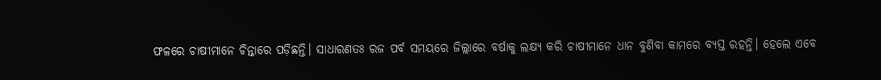ଫଳରେ ଚାଷୀମାନେ ଚିନ୍ତାରେ ପଡ଼ିଛନ୍ତି। ସାଧାରଣତଃ ରଜ ପର୍ବ ସମୟରେ ଜିଲ୍ଲାରେ ବର୍ଷାକୁ ଲକ୍ଷ୍ୟ କରି ଚାଷୀମାନେ ଧାନ ବୁଣିବା କାମରେ ବ୍ୟସ୍ତ ରହନ୍ତି। ହେଲେ ଏବେ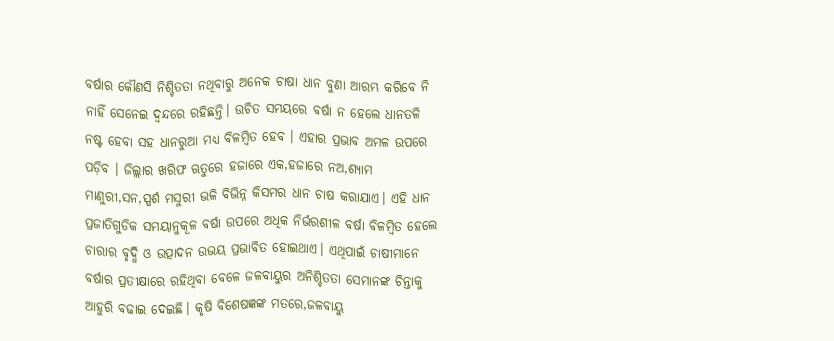ବର୍ଷାର କୌଣସି ନିଶ୍ଚିତତା ନଥିବାରୁ ଅନେକ ଚାଷା ଧାନ ବୁଣା ଆରମ୍ଭ କରିବେ ନି ନାହିଁ ସେନେଇ ଦ୍ଵନ୍ଦରେ ରହିଛନ୍ତି। ଉଚିତ ସମୟରେ ବର୍ଷା ନ ହେଲେ ଧାନତଳି ନଷ୍ଟ ହେବା ସହ ଧାନରୁଆ ମଧ୍ୟ ବିଳମ୍ବିତ ହେବ । ଏହାର ପ୍ରଭାବ ଅମଳ ଉପରେ ପଡ଼ିବ । ଜିଲ୍ଲାର ଖରିଫ ଋତୁରେ ହଜାରେ ଏକ,ହଜାରେ ନଅ,ଶ୍ୟାମ ମାଣୁରୀ,ସନ,ସ୍ପର୍ଶ ମସୁରୀ ଭଳି ବିଭିନ୍ନ କିସମର ଧାନ ଚାଷ କରାଯାଏ। ଏହି ଧାନ ପ୍ରଜାତିଗୁଡିକ ସମୟାନୁକୂଳ ବର୍ଷା ଉପରେ ଅଧିକ ନିର୍ଭରଶୀଳ ବର୍ଷା ବିଳମ୍ବିତ ହେଲେ ଚାରାର ବୃଦ୍ଧି ଓ ଉତ୍ପାଦନ ଉଭୟ ପ୍ରଭାବିତ ହୋଇଥାଏ। ଏଥିପାଇଁ ଚାଷୀମାନେ ବର୍ଷାର ପ୍ରତୀକ୍ଷାରେ ରହିଥିବା ବେଳେ ଜଳବାୟୁର ଅନିଶ୍ଚିତତା ସେମାନଙ୍କ ଚିନ୍ତାକୁ ଆହୁରି ବଢାଇ ଦେଇଛି। କୃଷି ବିଶେଷଜ୍ଞଙ୍କ ମତରେ,ଜଳବାୟୁ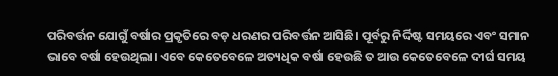ପରିବର୍ତ୍ତନ ଯୋଗୁଁ ବର୍ଷାର ପ୍ରକୃତିରେ ବଡ଼ ଧରଣର ପରିବର୍ତ୍ତନ ଆସିଛି। ପୂର୍ବରୁ ନିର୍ଦ୍ଦିଷ୍ଟ ସମୟରେ ଏବଂ ସମାନ ଭାବେ ବର୍ଷା ହେଉଥିଲା। ଏବେ କେତେବେଳେ ଅତ୍ୟଧିକ ବର୍ଷା ହେଉଛି ତ ଆଉ କେତେବେଳେ ଦୀର୍ଘ ସମୟ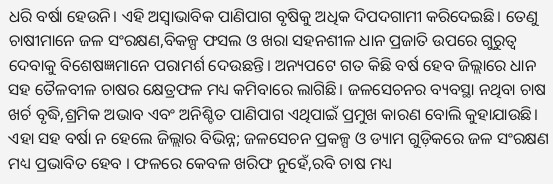ଧରି ବର୍ଷା ହେଉନି। ଏହି ଅସ୍ୱାଭାବିକ ପାଣିପାଗ ବୃଷିକୁ ଅଧିକ ଦିପଦଗାମୀ କରିଦେଇଛି। ତେଣୁ ଚାଷୀମାନେ ଜଳ ସଂରକ୍ଷଣ,ବିକଳ୍ପ ଫସଲ ଓ ଖରା ସହନଶୀଳ ଧାନ ପ୍ରଜାତି ଉପରେ ଗୁରୁତ୍ବ ଦେବାକୁ ବିଶେଷଜ୍ଞମାନେ ପରାମର୍ଶ ଦେଉଛନ୍ତି। ଅନ୍ୟପଟେ ଗତ କିଛି ବର୍ଷ ହେବ ଜିଲ୍ଲାରେ ଧାନ ସହ ତୈଳବୀଳ ଚାଷର କ୍ଷେତ୍ରଫଳ ମଧ୍ୟ କମିବାରେ ଲାଗିଛି। ଜଳସେଚନର ବ୍ୟବସ୍ଥା ନଥିବା ଚାଷ ଖର୍ଚ ବୃଦ୍ଧି,ଶ୍ରମିକ ଅଭାବ ଏବଂ ଅନିଶ୍ଚିତ ପାଣିପାଗ ଏଥିପାଇଁ ପ୍ରମୁଖ କାରଣ ବୋଲି କୁହାଯାଉଛି। ଏହା ସହ ବର୍ଷା ନ ହେଲେ ଜିଲ୍ଲାର ବିଭିନ୍ନ; ଜଳସେଚନ ପ୍ରକଳ୍ପ ଓ ଡ୍ୟାମ ଗୁଡ଼ିକରେ ଜଳ ସଂରକ୍ଷଣ ମଧ୍ୟ ପ୍ରଭାବିତ ହେବ । ଫଳରେ କେବଳ ଖରିଫ ନୁହେଁ,ରବି ଚାଷ ମଧ୍ୟ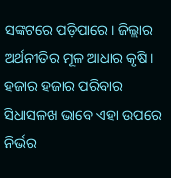ସଙ୍କଟରେ ପଡ଼ିପାରେ। ଜିଲ୍ଲାର ଅର୍ଥନୀତିର ମୂଳ ଆଧାର କୃଷି। ହଜାର ହଜାର ପରିବାର ସିଧାସଳଖ ଭାବେ ଏହା ଉପରେ ନିର୍ଭର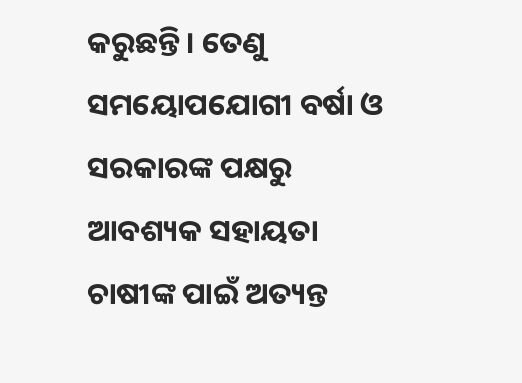କରୁଛନ୍ତି। ତେଣୁ ସମୟୋପଯୋଗୀ ବର୍ଷା ଓ ସରକାରଙ୍କ ପକ୍ଷରୁ ଆବଶ୍ୟକ ସହାୟତା ଚାଷୀଙ୍କ ପାଇଁ ଅତ୍ୟନ୍ତ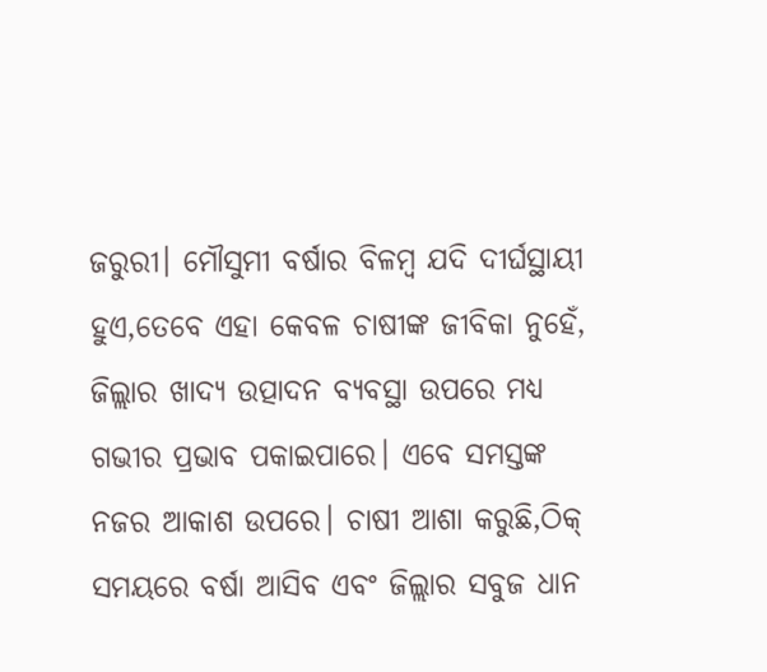ଜରୁରୀ। ମୌସୁମୀ ବର୍ଷାର ବିଳମ୍ବ ଯଦି ଦୀର୍ଘସ୍ଥାୟୀ ହୁଏ,ତେବେ ଏହା କେବଳ ଚାଷୀଙ୍କ ଜୀବିକା ନୁହେଁ, ଜିଲ୍ଲାର ଖାଦ୍ୟ ଉତ୍ପାଦନ ବ୍ୟବସ୍ଥା ଉପରେ ମଧ୍ୟ ଗଭୀର ପ୍ରଭାବ ପକାଇପାରେ। ଏବେ ସମସ୍ତଙ୍କ ନଜର ଆକାଶ ଉପରେ। ଚାଷୀ ଆଶା କରୁଛି,ଠିକ୍ ସମୟରେ ବର୍ଷା ଆସିବ ଏବଂ ଜିଲ୍ଲାର ସବୁଜ ଧାନ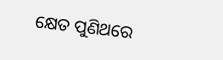କ୍ଷେତ ପୁଣିଥରେ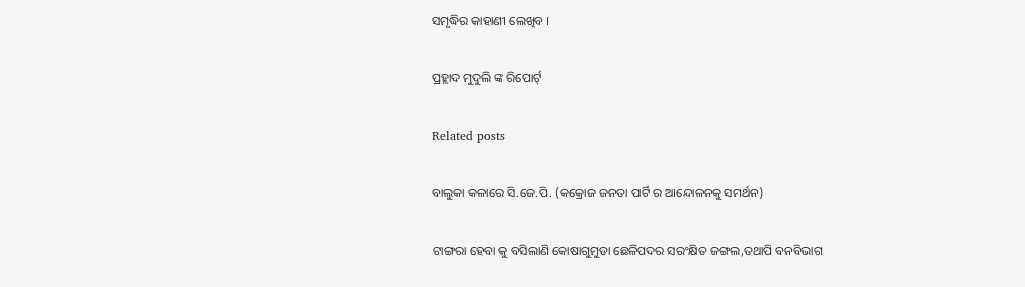ସମୃଦ୍ଧିର କାହାଣୀ ଲେଖିବ ।

ପ୍ରହ୍ଲାଦ ମୁଦୁଲି ଙ୍କ ରିପୋର୍ଟ୍

Related posts

ବାଲୁକା କଳାରେ ସି.ଜେ.ପି. (କକ୍ରୋଜ ଜନତା ପାର୍ଟି ର ଆନ୍ଦୋଳନକୁ ସମର୍ଥନ)

ଟାଙ୍ଗରା ହେବା କୁ ବସିଲାଣି କୋଷାଗୁମୁଡା ଛେଳିପଦର ସରଂକ୍ଷିତ ଜଙ୍ଗଲ,ତଥାପି ବନବିଭାଗ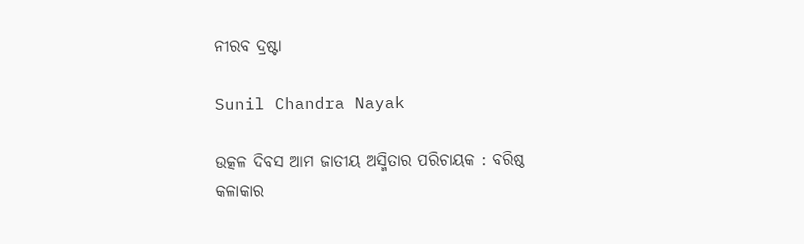ନୀରବ ଦ୍ରଷ୍ଟା

Sunil Chandra Nayak

ଉତ୍କଳ ଦିବସ ଆମ ଜାତୀୟ ଅସ୍ମିତାର ପରିଚାୟକ : ବରିଷ୍ଠ କଳାକାର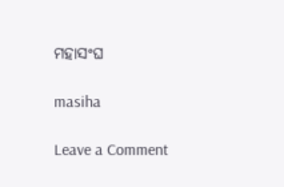ମହାସଂଘ

masiha

Leave a Comment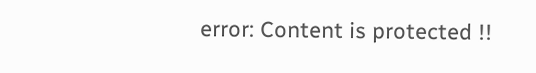error: Content is protected !!